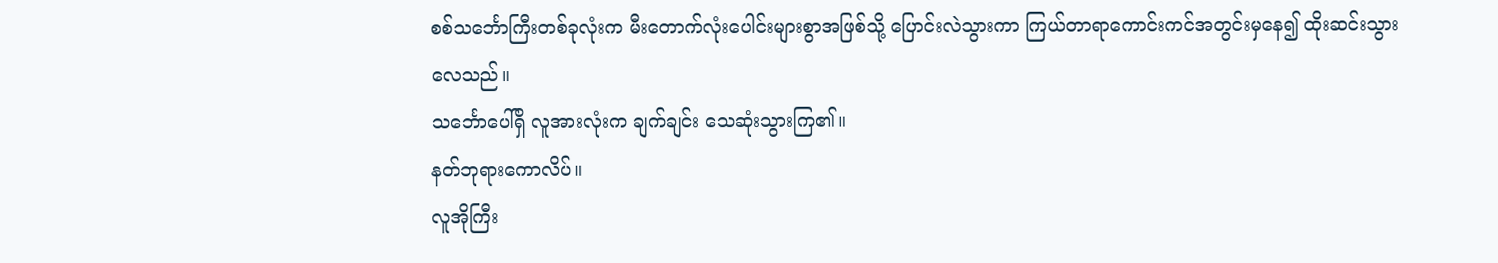စစ်သင်္ဘောကြီးတစ်ခုလုံးက မီးတောက်လုံးပေါင်းများစွာအဖြစ်သို့ ပြောင်းလဲသွားကာ ကြယ်တာရာကောင်းကင်အတွင်းမှနေ၍ ထိုးဆင်းသွားလေသည်။
သင်္ဘောပေါ်ရှိ လူအားလုံးက ချက်ချင်း သေဆုံးသွားကြ၏။
နတ်ဘုရားကောလိပ်။
လူအိုကြီး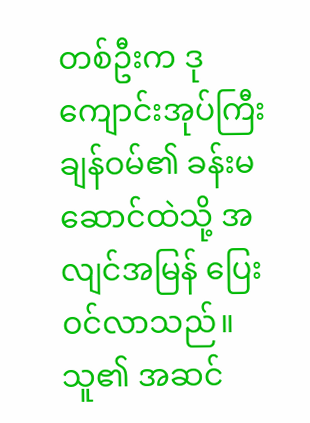တစ်ဦးက ဒုကျောင်းအုပ်ကြီးချန်ဝမ်၏ ခန်းမဆောင်ထဲသို့ အလျင်အမြန် ပြေးဝင်လာသည်။ သူ၏ အဆင်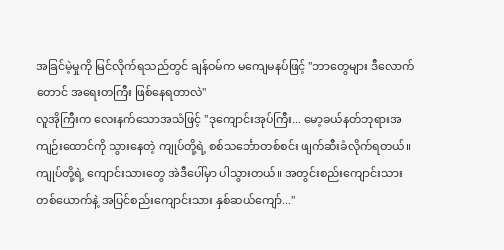အခြင်မဲ့မှုကို မြင်လိုက်ရသည်တွင် ချန်ဝမ်က မကျေမနပ်ဖြင့် "ဘာတွေများ ဒီလောက်တောင် အရေးတကြီး ဖြစ်နေရတာလဲ"
လူအိုကြီးက လေးနက်သောအသံဖြင့် "ဒုကျောင်းအုပ်ကြီး... မော့ခယ်နတ်ဘုရားအကျဉ်းထောင်ကို သွားနေတဲ့ ကျုပ်တို့ရဲ့ စစ်သင်္ဘောတစ်စင်း ဖျက်ဆီးခံလိုက်ရတယ်။ ကျုပ်တို့ရဲ့ ကျောင်းသားတွေ အဲဒီပေါ်မှာ ပါသွားတယ်။ အတွင်းစည်းကျောင်းသား တစ်ယောက်နဲ့ အပြင်စည်းကျောင်းသား နှစ်ဆယ်ကျော်..."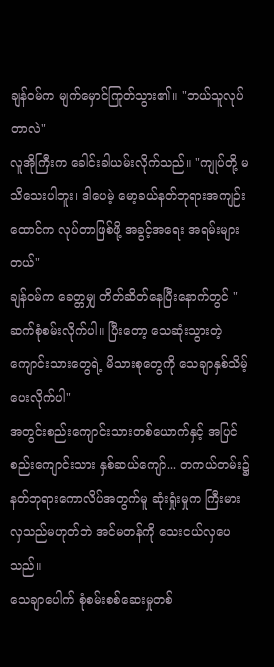ချန်ဝမ်က မျက်မှောင်ကြုတ်သွား၏။ "ဘယ်သူလုပ်တာလဲ"
လူအိုကြီးက ခေါင်းခါယမ်းလိုက်သည်။ "ကျုပ်တို့ မသိသေးပါဘူး၊ ဒါပေမဲ့ မော့ခယ်နတ်ဘုရားအကျဉ်းထောင်က လုပ်တာဖြစ်ဖို့ အခွင့်အရေး အရမ်းများတယ်"
ချန်ဝမ်က ခေတ္တမျှ တိတ်ဆိတ်နေပြီးနောက်တွင် "ဆက်စုံစမ်းလိုက်ပါ။ ပြီးတော့ သေဆုံးသွားတဲ့ ကျောင်းသားတွေရဲ့ မိသားစုတွေကို သေချာနှစ်သိမ့်ပေးလိုက်ပါ"
အတွင်းစည်းကျောင်းသားတစ်ယောက်နှင့် အပြင်စည်းကျောင်းသား နှစ်ဆယ်ကျော်... တကယ်တမ်း၌ နတ်ဘုရားကောလိပ်အတွက်မူ ဆုံးရှုံးမှုက ကြီးမားလှသည်မဟုတ်ဘဲ အင်မတန်ကို သေးငယ်လှပေသည်။
သေချာပေါက် စုံစမ်းစစ်ဆေးမှုတစ်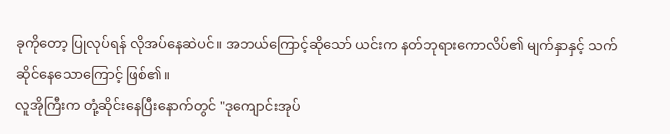ခုကိုတော့ ပြုလုပ်ရန် လိုအပ်နေဆဲပင်။ အဘယ်ကြောင့်ဆိုသော် ယင်းက နတ်ဘုရားကောလိပ်၏ မျက်နှာနှင့် သက်ဆိုင်နေသောကြောင့် ဖြစ်၏။
လူအိုကြီးက တုံ့ဆိုင်းနေပြီးနောက်တွင် "ဒုကျောင်းအုပ်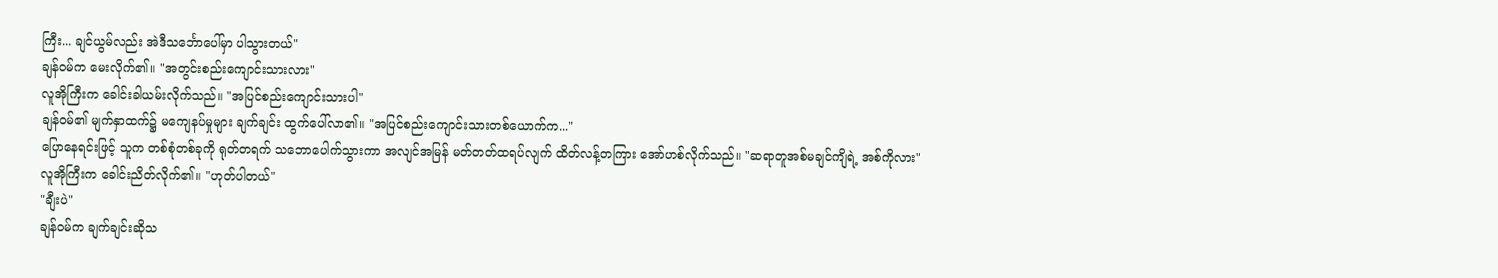ကြီး... ချင်ယွမ်လည်း အဲဒီသင်္ဘောပေါ်မှာ ပါသွားတယ်"
ချန်ဝမ်က မေးလိုက်၏။ "အတွင်းစည်းကျောင်းသားလား"
လူအိုကြီးက ခေါင်းခါယမ်းလိုက်သည်။ "အပြင်စည်းကျောင်းသားပါ"
ချန်ဝမ်၏ မျက်နှာထက်၌ မကျေနပ်မှုများ ချက်ချင်း ထွက်ပေါ်လာ၏။ "အပြင်စည်းကျောင်းသားတစ်ယောက်က..."
ပြောနေရင်းဖြင့် သူက တစ်စုံတစ်ခုကို ရုတ်တရက် သဘောပေါက်သွားကာ အလျင်အမြန် မတ်တတ်ထရပ်လျက် ထိတ်လန့်တကြား အော်ဟစ်လိုက်သည်။ "ဆရာတူအစ်မချင်ကျိရဲ့ အစ်ကိုလား"
လူအိုကြီးက ခေါင်းညိတ်လိုက်၏။ "ဟုတ်ပါတယ်"
"ချီးပဲ"
ချန်ဝမ်က ချက်ချင်းဆိုသ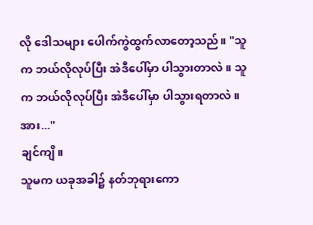လို ဒေါသများ ပေါက်ကွဲထွက်လာတော့သည်။ "သူက ဘယ်လိုလုပ်ပြီး အဲဒီပေါ်မှာ ပါသွားတာလဲ။ သူက ဘယ်လိုလုပ်ပြီး အဲဒီပေါ်မှာ ပါသွားရတာလဲ။ အား..."
ချင်ကျိ။
သူမက ယခုအခါ၌ နတ်ဘုရားကော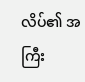လိပ်၏ အကြီး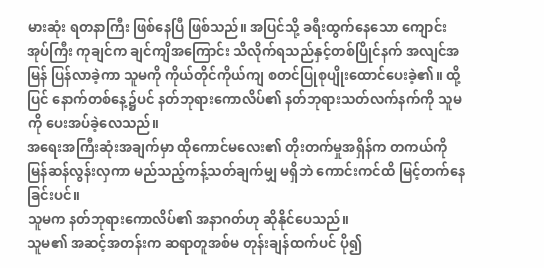မားဆုံး ရတနာကြီး ဖြစ်နေပြီ ဖြစ်သည်။ အပြင်သို့ ခရီးထွက်နေသော ကျောင်းအုပ်ကြီး ကုချင်က ချင်ကျိအကြောင်း သိလိုက်ရသည်နှင့်တစ်ပြိုင်နက် အလျင်အမြန် ပြန်လာခဲ့ကာ သူမကို ကိုယ်တိုင်ကိုယ်ကျ စတင်ပြုစုပျိုးထောင်ပေးခဲ့၏။ ထို့ပြင် နောက်တစ်နေ့၌ပင် နတ်ဘုရားကောလိပ်၏ နတ်ဘုရားသတ်လက်နက်ကို သူမကို ပေးအပ်ခဲ့လေသည်။
အရေးအကြီးဆုံးအချက်မှာ ထိုကောင်မလေး၏ တိုးတက်မှုအရှိန်က တကယ်ကို မြန်ဆန်လွန်းလှကာ မည်သည့်ကန့်သတ်ချက်မျှ မရှိဘဲ ကောင်းကင်ထိ မြင့်တက်နေခြင်းပင်။
သူမက နတ်ဘုရားကောလိပ်၏ အနာဂတ်ဟု ဆိုနိုင်ပေသည်။
သူမ၏ အဆင့်အတန်းက ဆရာတူအစ်မ တုန်းချန်ထက်ပင် ပို၍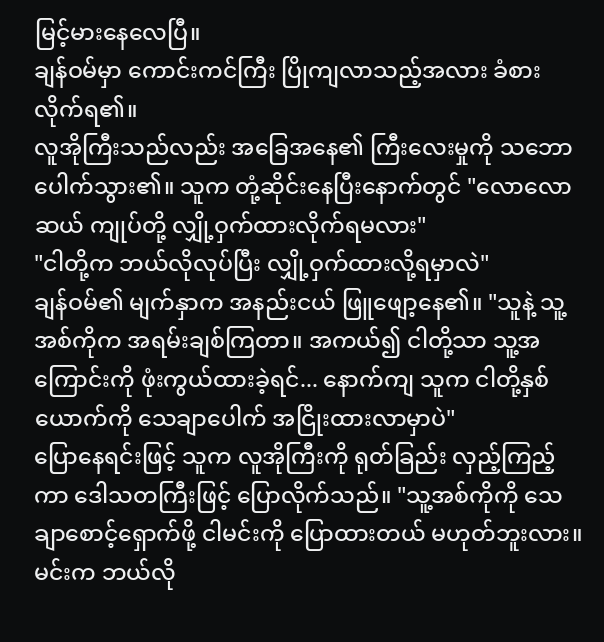မြင့်မားနေလေပြီ။
ချန်ဝမ်မှာ ကောင်းကင်ကြီး ပြိုကျလာသည့်အလား ခံစားလိုက်ရ၏။
လူအိုကြီးသည်လည်း အခြေအနေ၏ ကြီးလေးမှုကို သဘောပေါက်သွား၏။ သူက တုံ့ဆိုင်းနေပြီးနောက်တွင် "လောလောဆယ် ကျုပ်တို့ လျှို့ဝှက်ထားလိုက်ရမလား"
"ငါတို့က ဘယ်လိုလုပ်ပြီး လျှို့ဝှက်ထားလို့ရမှာလဲ"
ချန်ဝမ်၏ မျက်နှာက အနည်းငယ် ဖြူဖျော့နေ၏။ "သူနဲ့ သူ့အစ်ကိုက အရမ်းချစ်ကြတာ။ အကယ်၍ ငါတို့သာ သူ့အကြောင်းကို ဖုံးကွယ်ထားခဲ့ရင်... နောက်ကျ သူက ငါတို့နှစ်ယောက်ကို သေချာပေါက် အငြိုးထားလာမှာပဲ"
ပြောနေရင်းဖြင့် သူက လူအိုကြီးကို ရုတ်ခြည်း လှည့်ကြည့်ကာ ဒေါသတကြီးဖြင့် ပြောလိုက်သည်။ "သူ့အစ်ကိုကို သေချာစောင့်ရှောက်ဖို့ ငါမင်းကို ပြောထားတယ် မဟုတ်ဘူးလား။ မင်းက ဘယ်လို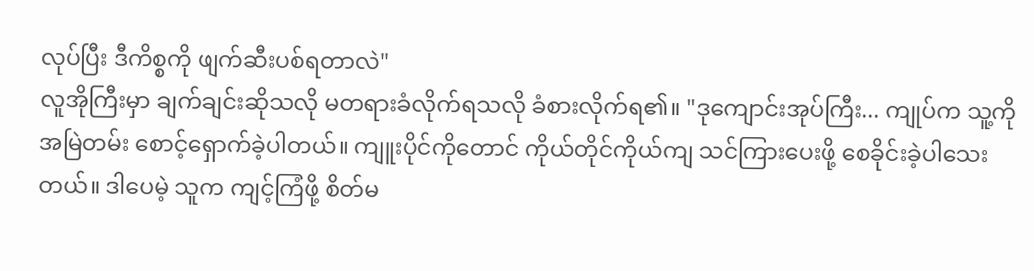လုပ်ပြီး ဒီကိစ္စကို ဖျက်ဆီးပစ်ရတာလဲ"
လူအိုကြီးမှာ ချက်ချင်းဆိုသလို မတရားခံလိုက်ရသလို ခံစားလိုက်ရ၏။ "ဒုကျောင်းအုပ်ကြီး... ကျုပ်က သူ့ကို အမြဲတမ်း စောင့်ရှောက်ခဲ့ပါတယ်။ ကျူးပိုင်ကိုတောင် ကိုယ်တိုင်ကိုယ်ကျ သင်ကြားပေးဖို့ စေခိုင်းခဲ့ပါသေးတယ်။ ဒါပေမဲ့ သူက ကျင့်ကြံဖို့ စိတ်မ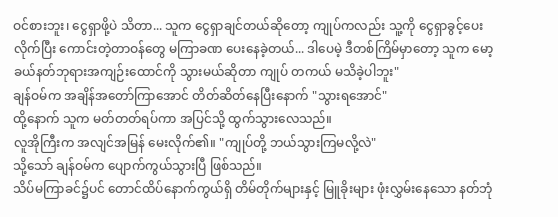ဝင်စားဘူး၊ ငွေရှာဖို့ပဲ သိတာ... သူက ငွေရှာချင်တယ်ဆိုတော့ ကျုပ်ကလည်း သူ့ကို ငွေရှာခွင့်ပေးလိုက်ပြီး ကောင်းတဲ့တာဝန်တွေ မကြာခဏ ပေးနေခဲ့တယ်... ဒါပေမဲ့ ဒီတစ်ကြိမ်မှာတော့ သူက မော့ခယ်နတ်ဘုရားအကျဉ်းထောင်ကို သွားမယ်ဆိုတာ ကျုပ် တကယ် မသိခဲ့ပါဘူး"
ချန်ဝမ်က အချိန်အတော်ကြာအောင် တိတ်ဆိတ်နေပြီးနောက် "သွားရအောင်"
ထို့နောက် သူက မတ်တတ်ရပ်ကာ အပြင်သို့ ထွက်သွားလေသည်။
လူအိုကြီးက အလျင်အမြန် မေးလိုက်၏။ "ကျုပ်တို့ ဘယ်သွားကြမလို့လဲ"
သို့သော် ချန်ဝမ်က ပျောက်ကွယ်သွားပြီ ဖြစ်သည်။
သိပ်မကြာခင်၌ပင် တောင်ထိပ်နောက်ကွယ်ရှိ တိမ်တိုက်များနှင့် မြူခိုးများ ဖုံးလွှမ်းနေသော နတ်ဘုံ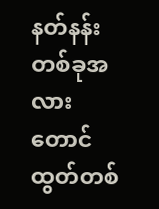နတ်နန်းတစ်ခုအလား တောင်ထွတ်တစ်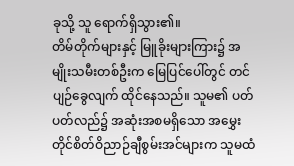ခုသို့ သူ ရောက်ရှိသွား၏။
တိမ်တိုက်များနှင့် မြူခိုးများကြား၌ အမျိုးသမီးတစ်ဦးက မြေပြင်ပေါ်တွင် တင်ပျဉ်ခွေလျက် ထိုင်နေသည်။ သူမ၏ ပတ်ပတ်လည်၌ အဆုံးအစမရှိသော အမွှေးတိုင်စိတ်ဝိညာဉ်ချီစွမ်းအင်များက သူမထံ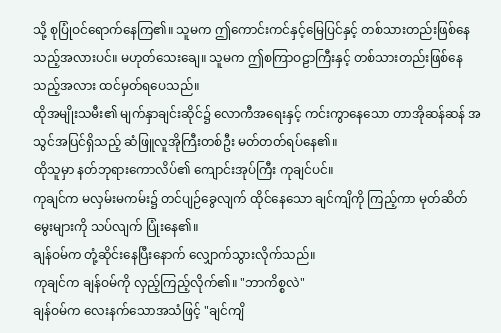သို့ စုပြုံဝင်ရောက်နေကြ၏။ သူမက ဤကောင်းကင်နှင့်မြေပြင်နှင့် တစ်သားတည်းဖြစ်နေသည့်အလားပင်။ မဟုတ်သေးချေ။ သူမက ဤစကြာဝဠာကြီးနှင့် တစ်သားတည်းဖြစ်နေသည့်အလား ထင်မှတ်ရပေသည်။
ထိုအမျိုးသမီး၏ မျက်နှာချင်းဆိုင်၌ လောကီအရေးနှင့် ကင်းကွာနေသော တာအိုဆန်ဆန် အသွင်အပြင်ရှိသည့် ဆံဖြူလူအိုကြီးတစ်ဦး မတ်တတ်ရပ်နေ၏။
ထိုသူမှာ နတ်ဘုရားကောလိပ်၏ ကျောင်းအုပ်ကြီး ကုချင်ပင်။
ကုချင်က မလှမ်းမကမ်း၌ တင်ပျဉ်ခွေလျက် ထိုင်နေသော ချင်ကျိကို ကြည့်ကာ မုတ်ဆိတ်မွေးများကို သပ်လျက် ပြုံးနေ၏။
ချန်ဝမ်က တုံ့ဆိုင်းနေပြီးနောက် လျှောက်သွားလိုက်သည်။
ကုချင်က ချန်ဝမ်ကို လှည့်ကြည့်လိုက်၏။ "ဘာကိစ္စလဲ"
ချန်ဝမ်က လေးနက်သောအသံဖြင့် "ချင်ကျိ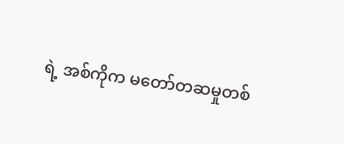ရဲ့ အစ်ကိုက မတော်တဆမှုတစ်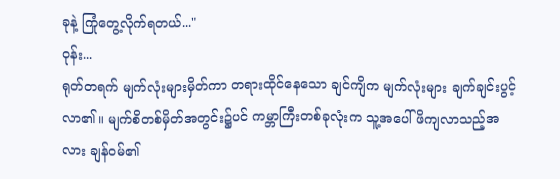ခုနဲ့ ကြုံတွေ့လိုက်ရတယ်..."
ဝုန်း...
ရုတ်တရက် မျက်လုံးများမှိတ်ကာ တရားထိုင်နေသော ချင်ကျိက မျက်လုံးများ ချက်ချင်းပွင့်လာ၏။ မျက်စိတစ်မှိတ်အတွင်း၌ပင် ကမ္ဘာကြီးတစ်ခုလုံးက သူ့အပေါ် ဖိကျလာသည့်အလား ချန်ဝမ်၏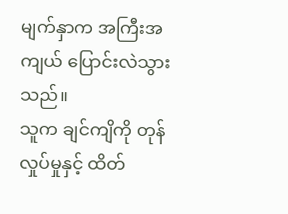မျက်နှာက အကြီးအကျယ် ပြောင်းလဲသွားသည်။
သူက ချင်ကျိကို တုန်လှုပ်မှုနှင့် ထိတ်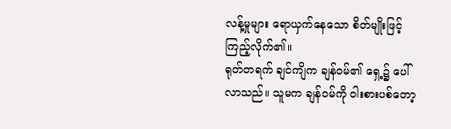လန့်မှုများ ရောယှက်နေသော စိတ်မျိုးဖြင့် ကြည့်လိုက်၏။
ရုတ်တရက် ချင်ကျိက ချန်ဝမ်၏ ရှေ့၌ ပေါ်လာသည်။ သူမက ချန်ဝမ်ကို ဝါးစားပစ်တော့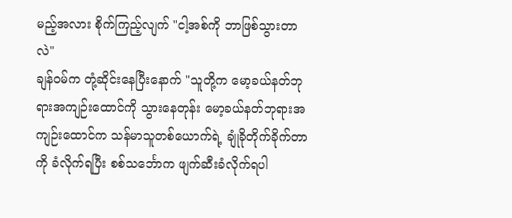မည့်အလား စိုက်ကြည့်လျက် "ငါ့အစ်ကို ဘာဖြစ်သွားတာလဲ"
ချန်ဝမ်က တုံ့ဆိုင်းနေပြီးနောက် "သူတို့က မော့ခယ်နတ်ဘုရားအကျဉ်းထောင်ကို သွားနေတုန်း မော့ခယ်နတ်ဘုရားအကျဉ်းထောင်က သန်မာသူတစ်ယောက်ရဲ့ ချုံခိုတိုက်ခိုက်တာကို ခံလိုက်ရပြီး စစ်သင်္ဘောက ဖျက်ဆီးခံလိုက်ရပါ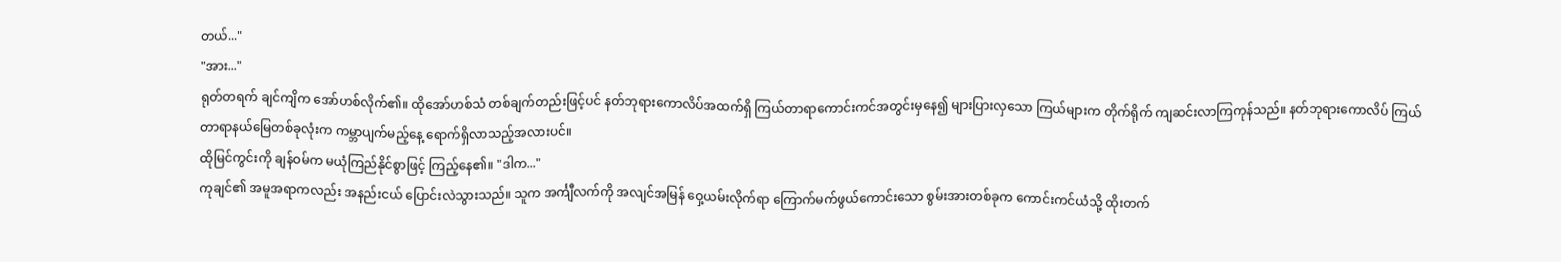တယ်..."
"အား..."
ရုတ်တရက် ချင်ကျိက အော်ဟစ်လိုက်၏။ ထိုအော်ဟစ်သံ တစ်ချက်တည်းဖြင့်ပင် နတ်ဘုရားကောလိပ်အထက်ရှိ ကြယ်တာရာကောင်းကင်အတွင်းမှနေ၍ များပြားလှသော ကြယ်များက တိုက်ရိုက် ကျဆင်းလာကြကုန်သည်။ နတ်ဘုရားကောလိပ် ကြယ်တာရာနယ်မြေတစ်ခုလုံးက ကမ္ဘာပျက်မည့်နေ့ ရောက်ရှိလာသည့်အလားပင်။
ထိုမြင်ကွင်းကို ချန်ဝမ်က မယုံကြည်နိုင်စွာဖြင့် ကြည့်နေ၏။ "ဒါက..."
ကုချင်၏ အမူအရာကလည်း အနည်းငယ် ပြောင်းလဲသွားသည်။ သူက အင်္ကျီလက်ကို အလျင်အမြန် ဝှေ့ယမ်းလိုက်ရာ ကြောက်မက်ဖွယ်ကောင်းသော စွမ်းအားတစ်ခုက ကောင်းကင်ယံသို့ ထိုးတက်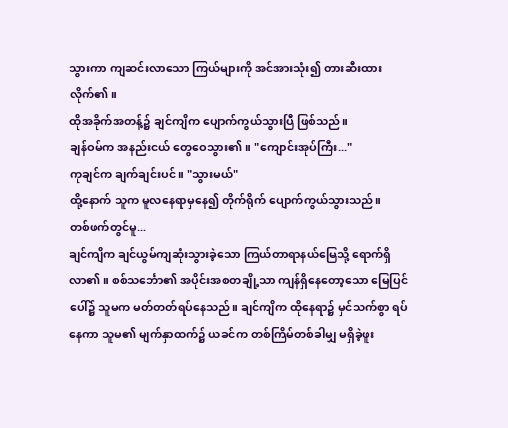သွားကာ ကျဆင်းလာသော ကြယ်များကို အင်အားသုံး၍ တားဆီးထားလိုက်၏။
ထိုအခိုက်အတန့်၌ ချင်ကျိက ပျောက်ကွယ်သွားပြီ ဖြစ်သည်။
ချန်ဝမ်က အနည်းငယ် တွေဝေသွား၏။ "ကျောင်းအုပ်ကြီး..."
ကုချင်က ချက်ချင်းပင်။ "သွားမယ်"
ထို့နောက် သူက မူလနေရာမှနေ၍ တိုက်ရိုက် ပျောက်ကွယ်သွားသည်။
တစ်ဖက်တွင်မူ...
ချင်ကျိက ချင်ယွမ်ကျဆုံးသွားခဲ့သော ကြယ်တာရာနယ်မြေသို့ ရောက်ရှိလာ၏။ စစ်သင်္ဘော၏ အပိုင်းအစတချို့သာ ကျန်ရှိနေတော့သော မြေပြင်ပေါ်၌ သူမက မတ်တတ်ရပ်နေသည်။ ချင်ကျိက ထိုနေရာ၌ မှင်သက်စွာ ရပ်နေကာ သူမ၏ မျက်နှာထက်၌ ယခင်က တစ်ကြိမ်တစ်ခါမျှ မရှိခဲ့ဖူး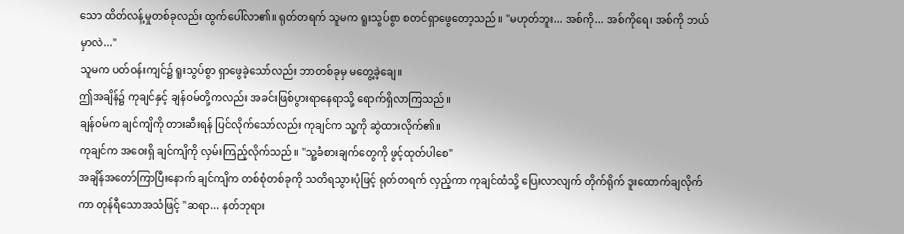သော ထိတ်လန့်မှုတစ်ခုလည်း ထွက်ပေါ်လာ၏။ ရုတ်တရက် သူမက ရူးသွပ်စွာ စတင်ရှာဖွေတော့သည်။ "မဟုတ်ဘူး... အစ်ကို... အစ်ကိုရေ၊ အစ်ကို ဘယ်မှာလဲ..."
သူမက ပတ်ဝန်းကျင်၌ ရူးသွပ်စွာ ရှာဖွေခဲ့သော်လည်း ဘာတစ်ခုမှ မတွေ့ခဲ့ချေ။
ဤအချိန်၌ ကုချင်နှင့် ချန်ဝမ်တို့ကလည်း အခင်းဖြစ်ပွားရာနေရာသို့ ရောက်ရှိလာကြသည်။
ချန်ဝမ်က ချင်ကျိကို တားဆီးရန် ပြင်လိုက်သော်လည်း ကုချင်က သူ့ကို ဆွဲထားလိုက်၏။
ကုချင်က အဝေးရှိ ချင်ကျိကို လှမ်းကြည့်လိုက်သည်။ "သူ့ခံစားချက်တွေကို ဖွင့်ထုတ်ပါစေ"
အချိန်အတော်ကြာပြီးနောက် ချင်ကျိက တစ်စုံတစ်ခုကို သတိရသွားပုံဖြင့် ရုတ်တရက် လှည့်ကာ ကုချင်ထံသို့ ပြေးလာလျက် တိုက်ရိုက် ဒူးထောက်ချလိုက်ကာ တုန်ရီသောအသံဖြင့် "ဆရာ... နတ်ဘုရား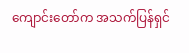ကျောင်းတော်က အသက်ပြန်ရှင်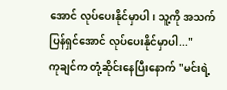အောင် လုပ်ပေးနိုင်မှာပါ၊ သူ့ကို အသက်ပြန်ရှင်အောင် လုပ်ပေးနိုင်မှာပါ..."
ကုချင်က တုံ့ဆိုင်းနေပြီးနောက် "မင်းရဲ့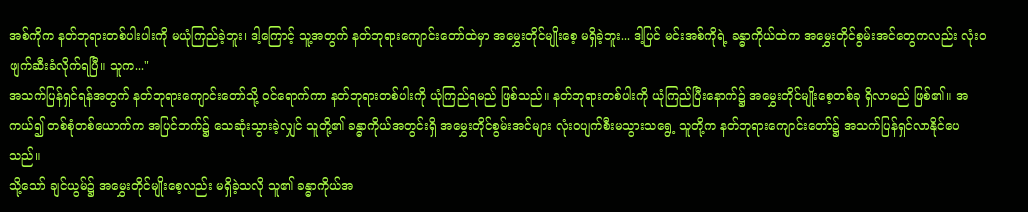အစ်ကိုက နတ်ဘုရားတစ်ပါးပါးကို မယုံကြည်ခဲ့ဘူး၊ ဒါ့ကြောင့် သူ့အတွက် နတ်ဘုရားကျောင်းတော်ထဲမှာ အမွှေးတိုင်မျိုးစေ့ မရှိခဲ့ဘူး... ဒါ့ပြင် မင်းအစ်ကိုရဲ့ ခန္ဓာကိုယ်ထဲက အမွှေးတိုင်စွမ်းအင်တွေကလည်း လုံးဝ ဖျက်ဆီးခံလိုက်ရပြီ။ သူက..."
အသက်ပြန်ရှင်ရန်အတွက် နတ်ဘုရားကျောင်းတော်သို့ ဝင်ရောက်ကာ နတ်ဘုရားတစ်ပါးကို ယုံကြည်ရမည် ဖြစ်သည်။ နတ်ဘုရားတစ်ပါးကို ယုံကြည်ပြီးနောက်၌ အမွှေးတိုင်မျိုးစေ့တစ်ခု ရှိလာမည် ဖြစ်၏။ အကယ်၍ တစ်စုံတစ်ယောက်က အပြင်ဘက်၌ သေဆုံးသွားခဲ့လျှင် သူတို့၏ ခန္ဓာကိုယ်အတွင်းရှိ အမွှေးတိုင်စွမ်းအင်များ လုံးဝပျက်စီးမသွားသရွေ့ သူတို့က နတ်ဘုရားကျောင်းတော်၌ အသက်ပြန်ရှင်လာနိုင်ပေသည်။
သို့သော် ချင်ယွမ်၌ အမွှေးတိုင်မျိုးစေ့လည်း မရှိခဲ့သလို သူ၏ ခန္ဓာကိုယ်အ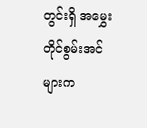တွင်းရှိ အမွှေးတိုင်စွမ်းအင်များက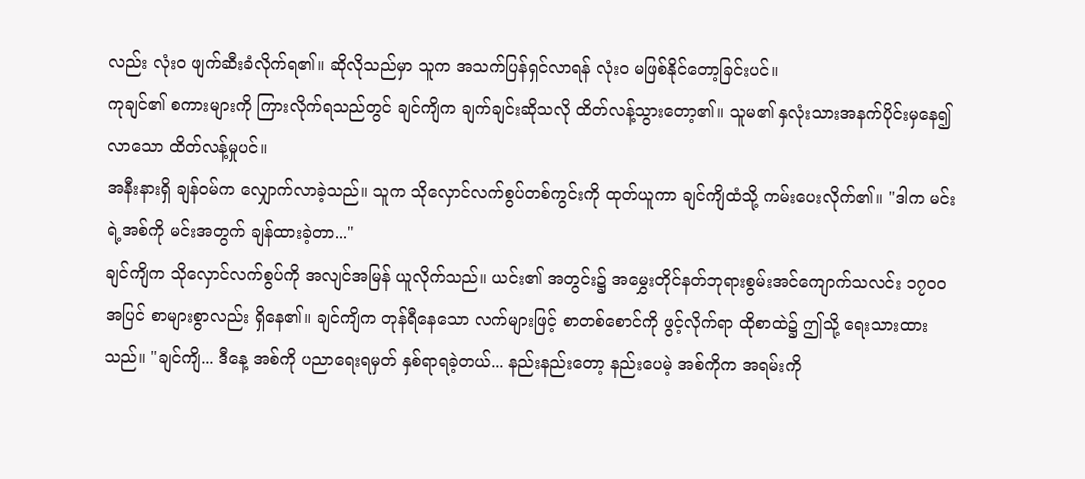လည်း လုံးဝ ဖျက်ဆီးခံလိုက်ရ၏။ ဆိုလိုသည်မှာ သူက အသက်ပြန်ရှင်လာရန် လုံးဝ မဖြစ်နိုင်တော့ခြင်းပင်။
ကုချင်၏ စကားများကို ကြားလိုက်ရသည်တွင် ချင်ကျိက ချက်ချင်းဆိုသလို ထိတ်လန့်သွားတော့၏။ သူမ၏ နှလုံးသားအနက်ပိုင်းမှနေ၍ လာသော ထိတ်လန့်မှုပင်။
အနီးနားရှိ ချန်ဝမ်က လျှောက်လာခဲ့သည်။ သူက သိုလှောင်လက်စွပ်တစ်ကွင်းကို ထုတ်ယူကာ ချင်ကျိထံသို့ ကမ်းပေးလိုက်၏။ "ဒါက မင်းရဲ့အစ်ကို မင်းအတွက် ချန်ထားခဲ့တာ..."
ချင်ကျိက သိုလှောင်လက်စွပ်ကို အလျင်အမြန် ယူလိုက်သည်။ ယင်း၏ အတွင်း၌ အမွှေးတိုင်နတ်ဘုရားစွမ်းအင်ကျောက်သလင်း ၁၇၀၀ အပြင် စာများစွာလည်း ရှိနေ၏။ ချင်ကျိက တုန်ရီနေသော လက်များဖြင့် စာတစ်စောင်ကို ဖွင့်လိုက်ရာ ထိုစာထဲ၌ ဤသို့ ရေးသားထားသည်။ "ချင်ကျိ... ဒီနေ့ အစ်ကို ပညာရေးရမှတ် နှစ်ရာရခဲ့တယ်... နည်းနည်းတော့ နည်းပေမဲ့ အစ်ကိုက အရမ်းကို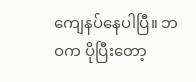ကျေနပ်နေပါပြီ။ ဘဝက ပိုပြီးတော့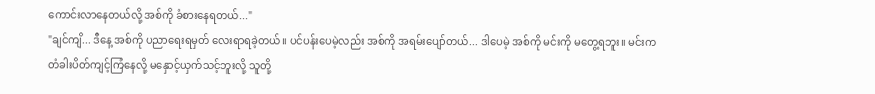ကောင်းလာနေတယ်လို့ အစ်ကို ခံစားနေရတယ်..."
"ချင်ကျိ... ဒီနေ့ အစ်ကို ပညာရေးရမှတ် လေးရာရခဲ့တယ်။ ပင်ပန်းပေမဲ့လည်း အစ်ကို အရမ်းပျော်တယ်... ဒါပေမဲ့ အစ်ကို မင်းကို မတွေ့ရဘူး။ မင်းက တံခါးပိတ်ကျင့်ကြံနေလို့ မနှောင့်ယှက်သင့်ဘူးလို့ သူတို့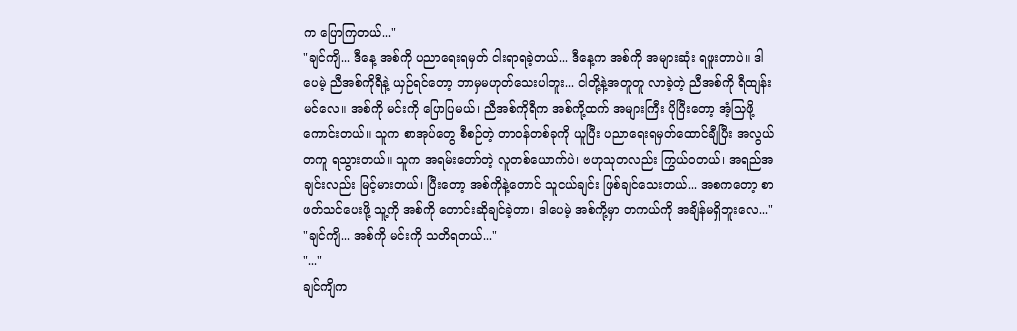က ပြောကြတယ်..."
"ချင်ကျိ... ဒီနေ့ အစ်ကို ပညာရေးရမှတ် ငါးရာရခဲ့တယ်... ဒီနေ့က အစ်ကို အများဆုံး ရဖူးတာပဲ။ ဒါပေမဲ့ ညီအစ်ကိုရီနဲ့ ယှဉ်ရင်တော့ ဘာမှမဟုတ်သေးပါဘူး... ငါတို့နဲ့အတူတူ လာခဲ့တဲ့ ညီအစ်ကို ရီထျန်းမင်လေ။ အစ်ကို မင်းကို ပြောပြမယ်၊ ညီအစ်ကိုရီက အစ်ကို့ထက် အများကြီး ပိုပြီးတော့ အံ့သြဖို့ကောင်းတယ်။ သူက စာအုပ်တွေ စီစဉ်တဲ့ တာဝန်တစ်ခုကို ယူပြီး ပညာရေးရမှတ်ထောင်ချီပြီး အလွယ်တကူ ရသွားတယ်။ သူက အရမ်းတော်တဲ့ လူတစ်ယောက်ပဲ၊ ဗဟုသုတလည်း ကြွယ်ဝတယ်၊ အရည်အချင်းလည်း မြင့်မားတယ်၊ ပြီးတော့ အစ်ကိုနဲ့တောင် သူငယ်ချင်း ဖြစ်ချင်သေးတယ်... အစကတော့ စာဖတ်သင်ပေးဖို့ သူ့ကို အစ်ကို တောင်းဆိုချင်ခဲ့တာ၊ ဒါပေမဲ့ အစ်ကို့မှာ တကယ်ကို အချိန်မရှိဘူးလေ..."
"ချင်ကျိ... အစ်ကို မင်းကို သတိရတယ်..."
"..."
ချင်ကျိက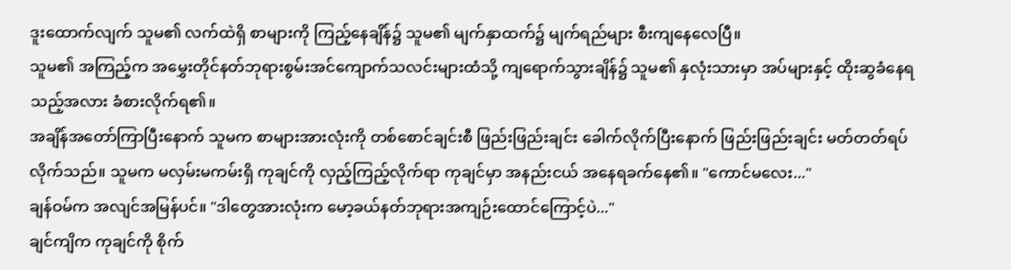ဒူးထောက်လျက် သူမ၏ လက်ထဲရှိ စာများကို ကြည့်နေချိန်၌ သူမ၏ မျက်နှာထက်၌ မျက်ရည်များ စီးကျနေလေပြီ။
သူမ၏ အကြည့်က အမွှေးတိုင်နတ်ဘုရားစွမ်းအင်ကျောက်သလင်းများထံသို့ ကျရောက်သွားချိန်၌ သူမ၏ နှလုံးသားမှာ အပ်များနှင့် ထိုးဆွခံနေရသည့်အလား ခံစားလိုက်ရ၏။
အချိန်အတော်ကြာပြီးနောက် သူမက စာများအားလုံးကို တစ်စောင်ချင်းစီ ဖြည်းဖြည်းချင်း ခေါက်လိုက်ပြီးနောက် ဖြည်းဖြည်းချင်း မတ်တတ်ရပ်လိုက်သည်။ သူမက မလှမ်းမကမ်းရှိ ကုချင်ကို လှည့်ကြည့်လိုက်ရာ ကုချင်မှာ အနည်းငယ် အနေရခက်နေ၏။ "ကောင်မလေး..."
ချန်ဝမ်က အလျင်အမြန်ပင်။ "ဒါတွေအားလုံးက မော့ခယ်နတ်ဘုရားအကျဉ်းထောင်ကြောင့်ပဲ..."
ချင်ကျိက ကုချင်ကို စိုက်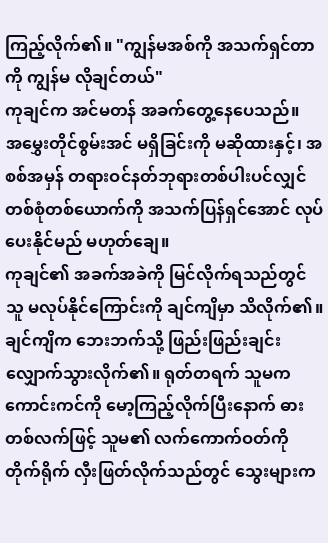ကြည့်လိုက်၏။ "ကျွန်မအစ်ကို အသက်ရှင်တာကို ကျွန်မ လိုချင်တယ်"
ကုချင်က အင်မတန် အခက်တွေ့နေပေသည်။
အမွှေးတိုင်စွမ်းအင် မရှိခြင်းကို မဆိုထားနှင့်၊ အစစ်အမှန် တရားဝင်နတ်ဘုရားတစ်ပါးပင်လျှင် တစ်စုံတစ်ယောက်ကို အသက်ပြန်ရှင်အောင် လုပ်ပေးနိုင်မည် မဟုတ်ချေ။
ကုချင်၏ အခက်အခဲကို မြင်လိုက်ရသည်တွင် သူ မလုပ်နိုင်ကြောင်းကို ချင်ကျိမှာ သိလိုက်၏။
ချင်ကျိက ဘေးဘက်သို့ ဖြည်းဖြည်းချင်း လျှောက်သွားလိုက်၏။ ရုတ်တရက် သူမက ကောင်းကင်ကို မော့ကြည့်လိုက်ပြီးနောက် ဓားတစ်လက်ဖြင့် သူမ၏ လက်ကောက်ဝတ်ကို တိုက်ရိုက် လှီးဖြတ်လိုက်သည်တွင် သွေးများက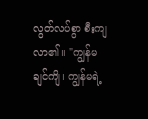လွတ်လပ်စွာ စီးကျလာ၏။ "ကျွန်မ ချင်ကျိ၊ ကျွန်မရဲ့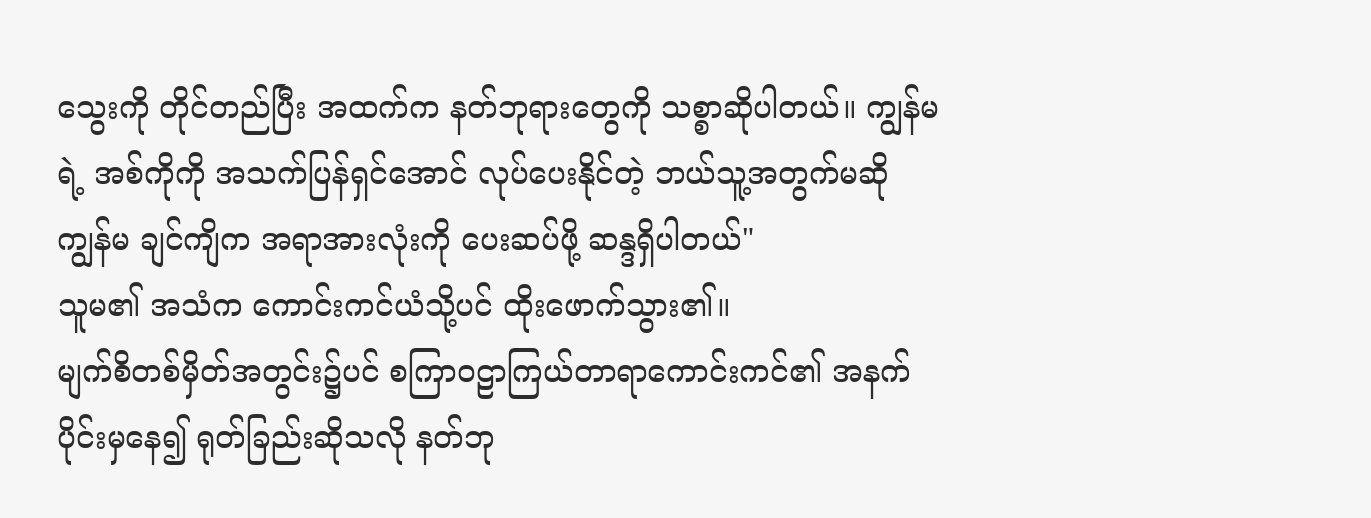သွေးကို တိုင်တည်ပြီး အထက်က နတ်ဘုရားတွေကို သစ္စာဆိုပါတယ်။ ကျွန်မရဲ့ အစ်ကိုကို အသက်ပြန်ရှင်အောင် လုပ်ပေးနိုင်တဲ့ ဘယ်သူ့အတွက်မဆို ကျွန်မ ချင်ကျိက အရာအားလုံးကို ပေးဆပ်ဖို့ ဆန္ဒရှိပါတယ်"
သူမ၏ အသံက ကောင်းကင်ယံသို့ပင် ထိုးဖောက်သွား၏။
မျက်စိတစ်မှိတ်အတွင်း၌ပင် စကြာဝဠာကြယ်တာရာကောင်းကင်၏ အနက်ပိုင်းမှနေ၍ ရုတ်ခြည်းဆိုသလို နတ်ဘု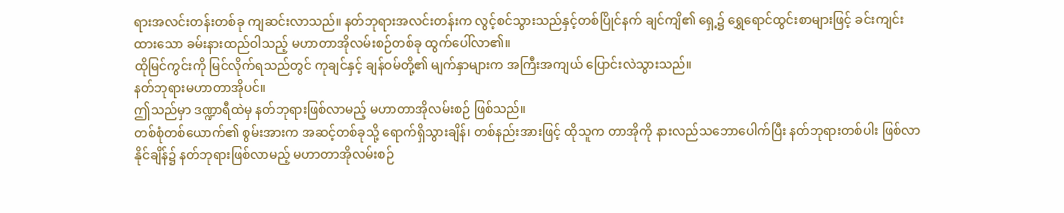ရားအလင်းတန်းတစ်ခု ကျဆင်းလာသည်။ နတ်ဘုရားအလင်းတန်းက လွင့်စင်သွားသည်နှင့်တစ်ပြိုင်နက် ချင်ကျိ၏ ရှေ့၌ ရွှေရောင်ထွင်းစာများဖြင့် ခင်းကျင်းထားသော ခမ်းနားထည်ဝါသည့် မဟာတာအိုလမ်းစဉ်တစ်ခု ထွက်ပေါ်လာ၏။
ထိုမြင်ကွင်းကို မြင်လိုက်ရသည်တွင် ကုချင်နှင့် ချန်ဝမ်တို့၏ မျက်နှာများက အကြီးအကျယ် ပြောင်းလဲသွားသည်။
နတ်ဘုရားမဟာတာအိုပင်။
ဤသည်မှာ ဒဏ္ဍာရီထဲမှ နတ်ဘုရားဖြစ်လာမည့် မဟာတာအိုလမ်းစဉ် ဖြစ်သည်။
တစ်စုံတစ်ယောက်၏ စွမ်းအားက အဆင့်တစ်ခုသို့ ရောက်ရှိသွားချိန်၊ တစ်နည်းအားဖြင့် ထိုသူက တာအိုကို နားလည်သဘောပေါက်ပြီး နတ်ဘုရားတစ်ပါး ဖြစ်လာနိုင်ချိန်၌ နတ်ဘုရားဖြစ်လာမည့် မဟာတာအိုလမ်းစဉ်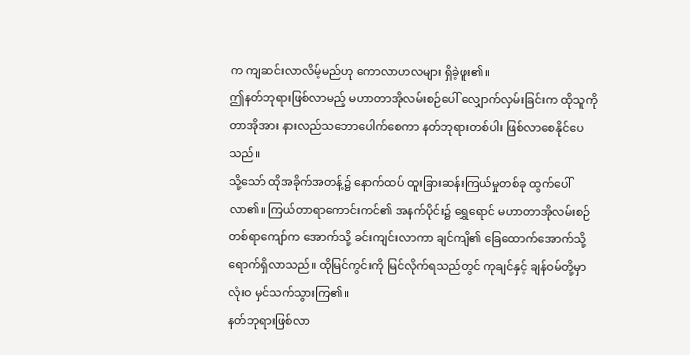က ကျဆင်းလာလိမ့်မည်ဟု ကောလာဟလများ ရှိခဲ့ဖူး၏။
ဤနတ်ဘုရားဖြစ်လာမည့် မဟာတာအိုလမ်းစဉ်ပေါ် လျှောက်လှမ်းခြင်းက ထိုသူကို တာအိုအား နားလည်သဘောပေါက်စေကာ နတ်ဘုရားတစ်ပါး ဖြစ်လာစေနိုင်ပေသည်။
သို့သော် ထိုအခိုက်အတန့်၌ နောက်ထပ် ထူးခြားဆန်းကြယ်မှုတစ်ခု ထွက်ပေါ်လာ၏။ ကြယ်တာရာကောင်းကင်၏ အနက်ပိုင်း၌ ရွှေရောင် မဟာတာအိုလမ်းစဉ် တစ်ရာကျော်က အောက်သို့ ခင်းကျင်းလာကာ ချင်ကျိ၏ ခြေထောက်အောက်သို့ ရောက်ရှိလာသည်။ ထိုမြင်ကွင်းကို မြင်လိုက်ရသည်တွင် ကုချင်နှင့် ချန်ဝမ်တို့မှာ လုံးဝ မှင်သက်သွားကြ၏။
နတ်ဘုရားဖြစ်လာ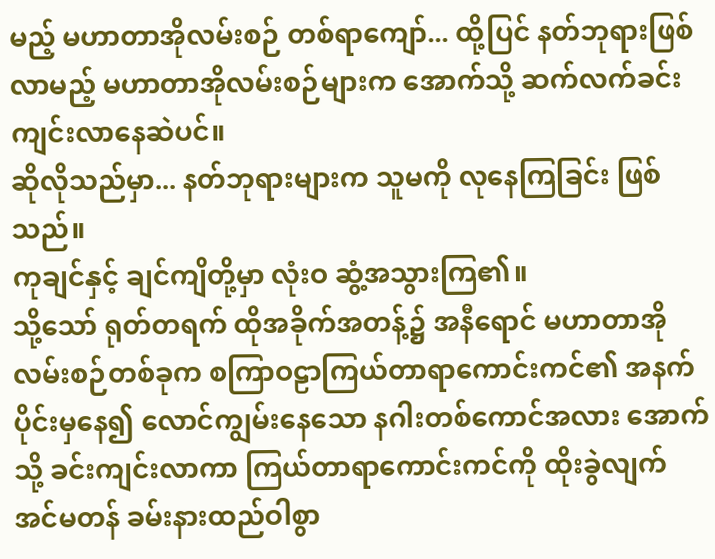မည့် မဟာတာအိုလမ်းစဉ် တစ်ရာကျော်... ထို့ပြင် နတ်ဘုရားဖြစ်လာမည့် မဟာတာအိုလမ်းစဉ်များက အောက်သို့ ဆက်လက်ခင်းကျင်းလာနေဆဲပင်။
ဆိုလိုသည်မှာ... နတ်ဘုရားများက သူမကို လုနေကြခြင်း ဖြစ်သည်။
ကုချင်နှင့် ချင်ကျိတို့မှာ လုံးဝ ဆွံ့အသွားကြ၏။
သို့သော် ရုတ်တရက် ထိုအခိုက်အတန့်၌ အနီရောင် မဟာတာအိုလမ်းစဉ်တစ်ခုက စကြာဝဠာကြယ်တာရာကောင်းကင်၏ အနက်ပိုင်းမှနေ၍ လောင်ကျွမ်းနေသော နဂါးတစ်ကောင်အလား အောက်သို့ ခင်းကျင်းလာကာ ကြယ်တာရာကောင်းကင်ကို ထိုးခွဲလျက် အင်မတန် ခမ်းနားထည်ဝါစွာ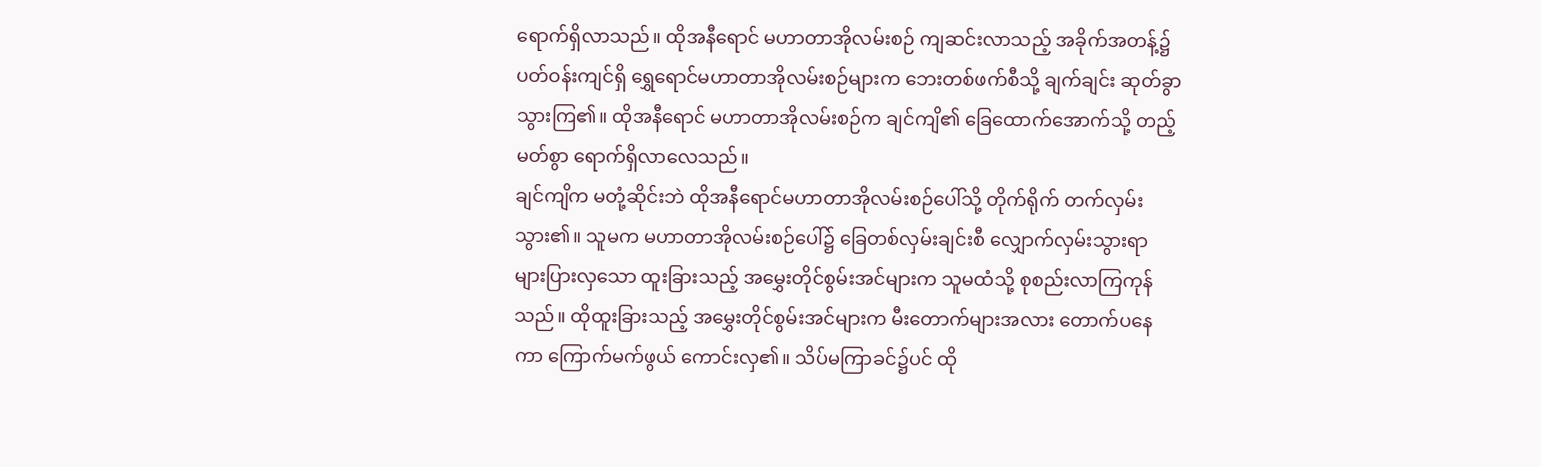ရောက်ရှိလာသည်။ ထိုအနီရောင် မဟာတာအိုလမ်းစဉ် ကျဆင်းလာသည့် အခိုက်အတန့်၌ ပတ်ဝန်းကျင်ရှိ ရွှေရောင်မဟာတာအိုလမ်းစဉ်များက ဘေးတစ်ဖက်စီသို့ ချက်ချင်း ဆုတ်ခွာသွားကြ၏။ ထိုအနီရောင် မဟာတာအိုလမ်းစဉ်က ချင်ကျိ၏ ခြေထောက်အောက်သို့ တည့်မတ်စွာ ရောက်ရှိလာလေသည်။
ချင်ကျိက မတုံ့ဆိုင်းဘဲ ထိုအနီရောင်မဟာတာအိုလမ်းစဉ်ပေါ်သို့ တိုက်ရိုက် တက်လှမ်းသွား၏။ သူမက မဟာတာအိုလမ်းစဉ်ပေါ်၌ ခြေတစ်လှမ်းချင်းစီ လျှောက်လှမ်းသွားရာ များပြားလှသော ထူးခြားသည့် အမွှေးတိုင်စွမ်းအင်များက သူမထံသို့ စုစည်းလာကြကုန်သည်။ ထိုထူးခြားသည့် အမွှေးတိုင်စွမ်းအင်များက မီးတောက်များအလား တောက်ပနေကာ ကြောက်မက်ဖွယ် ကောင်းလှ၏။ သိပ်မကြာခင်၌ပင် ထို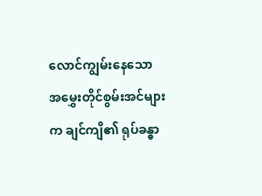လောင်ကျွမ်းနေသော အမွှေးတိုင်စွမ်းအင်များက ချင်ကျိ၏ ရုပ်ခန္ဓာ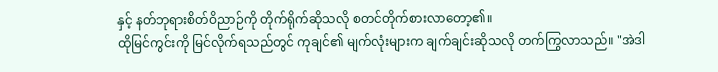နှင့် နတ်ဘုရားစိတ်ဝိညာဉ်ကို တိုက်ရိုက်ဆိုသလို စတင်တိုက်စားလာတော့၏။
ထိုမြင်ကွင်းကို မြင်လိုက်ရသည်တွင် ကုချင်၏ မျက်လုံးများက ချက်ချင်းဆိုသလို တက်ကြွလာသည်။ "အဲဒါ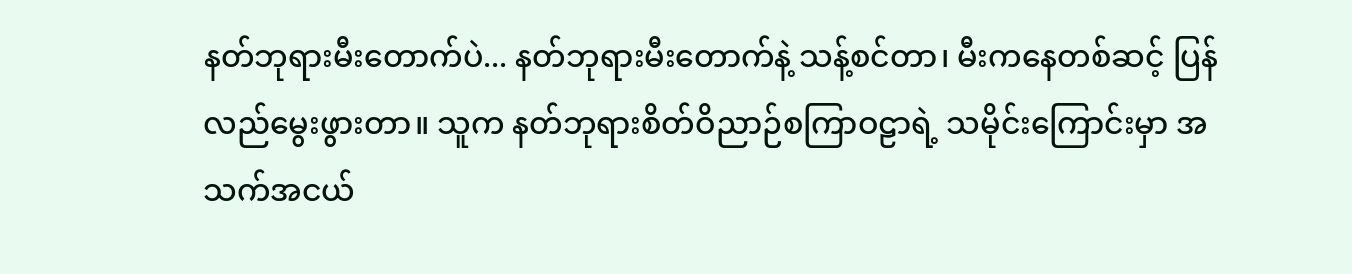နတ်ဘုရားမီးတောက်ပဲ... နတ်ဘုရားမီးတောက်နဲ့ သန့်စင်တာ၊ မီးကနေတစ်ဆင့် ပြန်လည်မွေးဖွားတာ။ သူက နတ်ဘုရားစိတ်ဝိညာဉ်စကြာဝဠာရဲ့ သမိုင်းကြောင်းမှာ အသက်အငယ်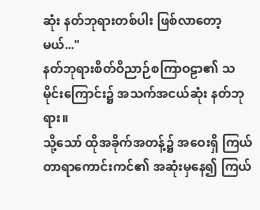ဆုံး နတ်ဘုရားတစ်ပါး ဖြစ်လာတော့မယ်..."
နတ်ဘုရားစိတ်ဝိညာဉ်စကြာဝဠာ၏ သမိုင်းကြောင်း၌ အသက်အငယ်ဆုံး နတ်ဘုရား။
သို့သော် ထိုအခိုက်အတန့်၌ အဝေးရှိ ကြယ်တာရာကောင်းကင်၏ အဆုံးမှနေ၍ ကြယ်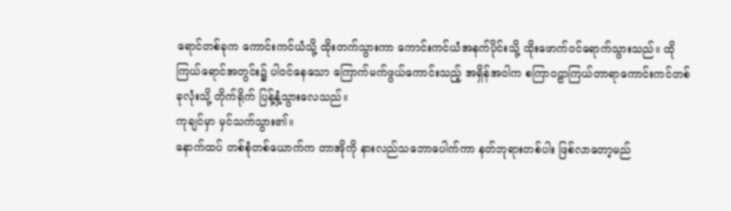ရောင်တစ်ခုက ကောင်းကင်ယံသို့ ထိုးတက်သွားကာ ကောင်းကင်ယံအနက်ပိုင်းသို့ ထိုးဖောက်ဝင်ရောက်သွားသည်။ ထိုကြယ်ရောင်အတွင်း၌ ပါဝင်နေသော ကြောက်မက်ဖွယ်ကောင်းသည့် အရှိန်အဝါက စကြာဝဠာကြယ်တာရာကောင်းကင်တစ်ခုလုံးသို့ တိုက်ရိုက် ပြန့်နှံ့သွားလေသည်။
ကုချင်မှာ မှင်သက်သွား၏။
နောက်ထပ် တစ်စုံတစ်ယောက်က တာအိုကို နားလည်သဘောပေါက်ကာ နတ်ဘုရားတစ်ပါး ဖြစ်လာတော့မည်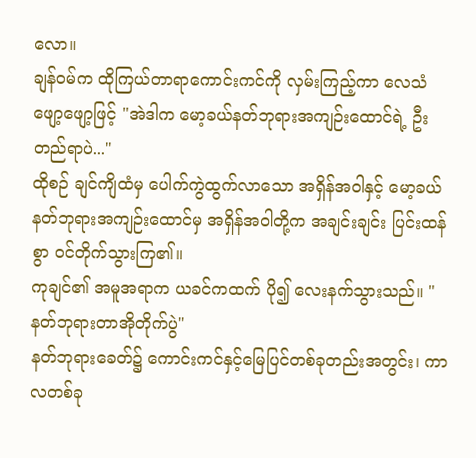လော။
ချန်ဝမ်က ထိုကြယ်တာရာကောင်းကင်ကို လှမ်းကြည့်ကာ လေသံဖျော့ဖျော့ဖြင့် "အဲဒါက မော့ခယ်နတ်ဘုရားအကျဉ်းထောင်ရဲ့ ဦးတည်ရာပဲ..."
ထိုစဉ် ချင်ကျိထံမှ ပေါက်ကွဲထွက်လာသော အရှိန်အဝါနှင့် မော့ခယ်နတ်ဘုရားအကျဉ်းထောင်မှ အရှိန်အဝါတို့က အချင်းချင်း ပြင်းထန်စွာ ဝင်တိုက်သွားကြ၏။
ကုချင်၏ အမူအရာက ယခင်ကထက် ပို၍ လေးနက်သွားသည်။ "နတ်ဘုရားတာအိုတိုက်ပွဲ"
နတ်ဘုရားခေတ်၌ ကောင်းကင်နှင့်မြေပြင်တစ်ခုတည်းအတွင်း၊ ကာလတစ်ခု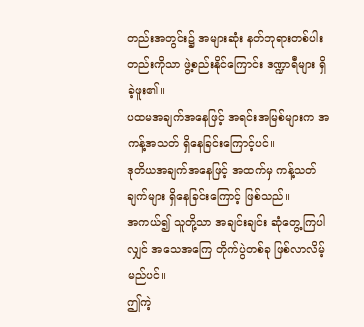တည်းအတွင်း၌ အများဆုံး နတ်ဘုရားတစ်ပါးတည်းကိုသာ ဖွဲ့စည်းနိုင်ကြောင်း ဒဏ္ဍာရီများ ရှိခဲ့ဖူး၏။
ပထမအချက်အနေဖြင့် အရင်းအမြစ်များက အကန့်အသတ် ရှိနေခြင်းကြောင့်ပင်။
ဒုတိယအချက်အနေဖြင့် အထက်မှ ကန့်သတ်ချက်များ ရှိနေခြင်းကြောင့် ဖြစ်သည်။
အကယ်၍ သူတို့သာ အချင်းချင်း ဆုံတွေ့ကြပါလျှင် အသေအကြေ တိုက်ပွဲတစ်ခု ဖြစ်လာလိမ့်မည်ပင်။
ဤကဲ့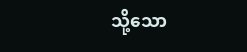သို့သော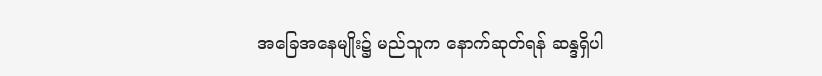အခြေအနေမျိုး၌ မည်သူက နောက်ဆုတ်ရန် ဆန္ဒရှိပါ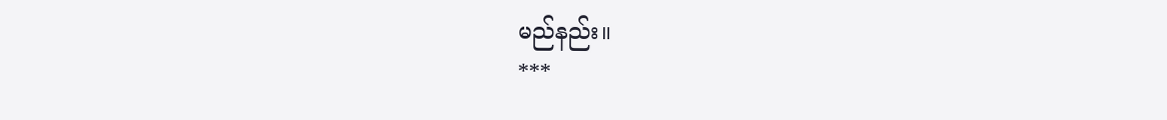မည်နည်း။
***